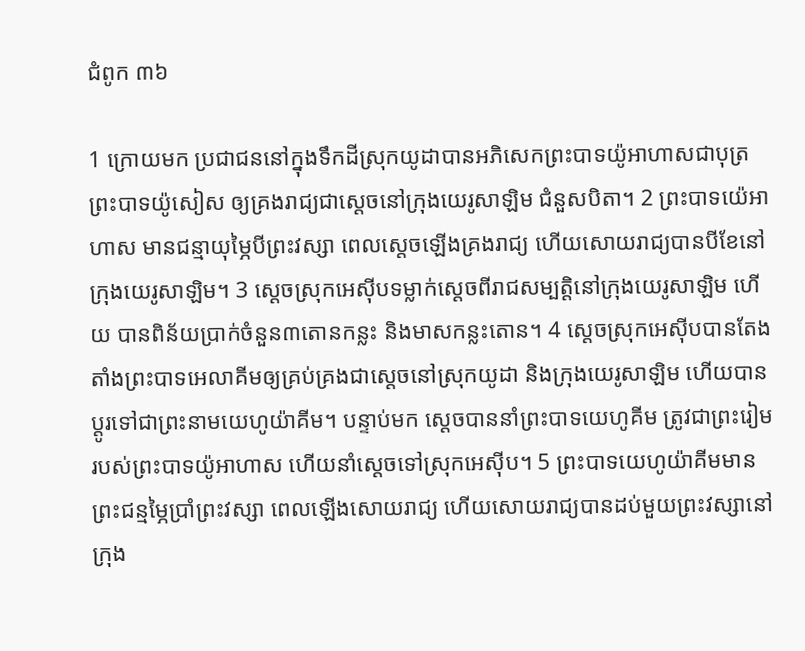ជំពូក ៣៦

1 ក្រោយមក ប្រជាជននៅក្នុងទឹកដីស្រុកយូដាបានអភិសេកព្រះបាទយ៉ូអាហាសជាបុត្រព្រះបាទយ៉ូសៀស ឲ្យគ្រងរាជ្យជាស្តេចនៅក្រុងយេរូសាឡិម ជំនួសបិតា។ 2 ព្រះបាទយ៉េអាហាស មានជន្មាយុម្ភៃបីព្រះវស្សា ពេលស្តេចឡើងគ្រងរាជ្យ ហើយសោយរាជ្យបានបីខែនៅក្រុងយេរូសាឡិម។ 3 ស្តេចស្រុកអេស៊ីបទម្លាក់ស្តេចពីរាជសម្បត្តិនៅក្រុងយេរូសាឡិម ហើយ បានពិន័យប្រាក់ចំនួន៣តោនកន្លះ និងមាសកន្លះតោន។ 4 ស្តេចស្រុកអេស៊ីបបានតែងតាំងព្រះបាទអេលាគីមឲ្យគ្រប់គ្រងជាស្តេចនៅស្រុកយូដា និងក្រុងយេរូសាឡិម ហើយបានប្តូរទៅជាព្រះនាមយេហូយ៉ាគីម។ បន្ទាប់មក ស្តេចបាននាំព្រះបាទយេហូគីម ត្រូវជាព្រះរៀមរបស់ព្រះបាទយ៉ូអាហាស ហើយនាំស្តេចទៅស្រុកអេស៊ីប។ 5 ព្រះបាទយេហូយ៉ាគីមមានព្រះជន្មម្ភៃប្រាំព្រះវស្សា ពេលឡើងសោយរាជ្យ ហើយសោយរាជ្យបានដប់មួយព្រះវស្សានៅក្រុង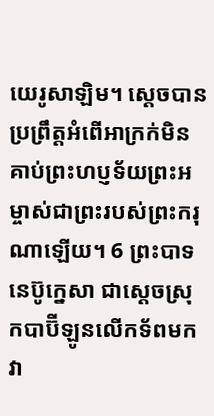យេរូសាឡិម។ ស្តេចបានប្រព្រឹត្តអំពើអាក្រក់មិនគាប់ព្រះហប្ញទ័យព្រះអម្ចាស់ជាព្រះរបស់ព្រះករុណាឡើយ។ 6 ព្រះបាទនេប៊ូក្នេសា ជាស្តេចស្រុកបាប៊ីឡូនលើកទ័ពមកវា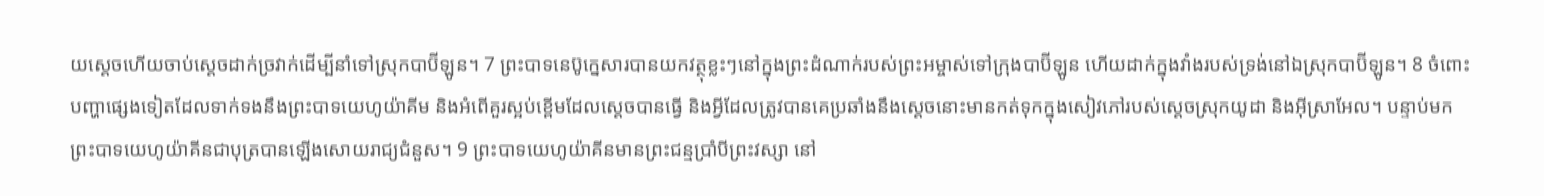យស្តេចហើយចាប់ស្តេចដាក់ច្រវាក់ដើម្បីនាំទៅស្រុកបាប៊ីឡូន។ 7 ព្រះបាទនេប៊ូក្នេសារបានយកវត្ថុខ្លះៗនៅក្នុងព្រះដំណាក់របស់ព្រះអម្ចាស់ទៅក្រុងបាប៊ីឡូន ហើយដាក់ក្នុងវាំងរបស់ទ្រង់នៅឯស្រុកបាប៊ីឡូន។ 8 ចំពោះបញ្ហាផ្សេងទៀតដែលទាក់ទងនឹងព្រះបាទយេហូយ៉ាគីម និងអំពើគួរស្អប់ខ្ពើមដែលស្តេចបានធ្វើ និងអ្វីដែលត្រូវបានគេប្រឆាំងនឹងស្តេចនោះមានកត់ទុកក្នុងសៀវភៅរបស់ស្តេចស្រុកយូដា និងអ៊ីស្រាអែល។ បន្ទាប់មក ព្រះបាទយេហូយ៉ាគីនជាបុត្របានឡើងសោយរាជ្យជំនួស។ 9 ព្រះបាទយេហូយ៉ាគីនមានព្រះជន្មប្រាំបីព្រះវស្សា នៅ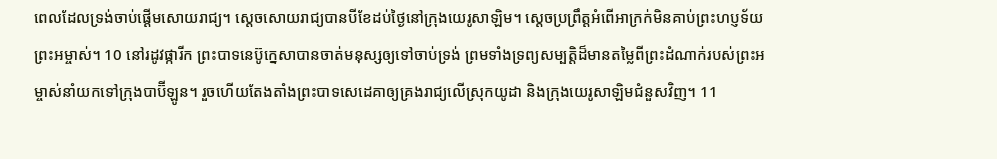ពេលដែលទ្រង់ចាប់ផ្ដើមសោយរាជ្យ។ ស្តេចសោយរាជ្យបានបីខែដប់ថ្ងៃនៅក្រុងយេរូសាឡិម។ ស្តេចប្រព្រឹត្តអំពើអាក្រក់មិនគាប់ព្រះហប្ញទ័យព្រះអម្ចាស់។ 10 នៅរដូវផ្ការីក ព្រះបាទនេប៊ូក្នេសាបានចាត់មនុស្សឲ្យទៅចាប់ទ្រង់ ព្រមទាំងទ្រព្យសម្បត្ដិដ៏មានតម្លៃពីព្រះដំណាក់របស់ព្រះអម្ចាស់នាំយកទៅក្រុងបាប៊ីឡូន។ រួចហើយតែងតាំងព្រះបាទសេដេគាឲ្យគ្រងរាជ្យលើស្រុកយូដា និងក្រុងយេរូសាឡិមជំនួសវិញ។ 11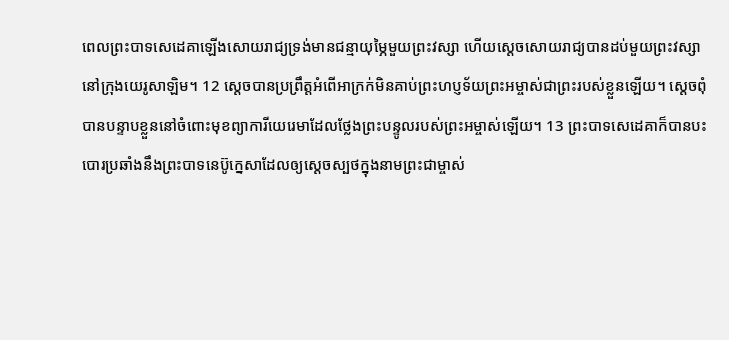ពេលព្រះបាទសេដេគាឡើងសោយរាជ្យទ្រង់មានជន្មាយុម្ភៃមួយព្រះវស្សា ហើយស្តេចសោយរាជ្យបានដប់មួយព្រះវស្សានៅក្រុងយេរូសាឡិម។ 12 ស្តេចបានប្រព្រឹត្តអំពើអាក្រក់មិនគាប់ព្រះហប្ញទ័យព្រះអម្ចាស់ជាព្រះរបស់ខ្លួនឡើយ។ ស្តេចពុំបានបន្ទាបខ្លួននៅចំពោះមុខព្យាការីយេរេមាដែលថ្លែងព្រះបន្ទូលរបស់ព្រះអម្ចាស់ឡើយ។ 13 ព្រះបាទសេដេគាក៏បានបះបោរប្រឆាំងនឹងព្រះបាទនេប៊ូក្នេសាដែលឲ្យស្ដេចស្បថក្នុងនាមព្រះ‌ជាម្ចាស់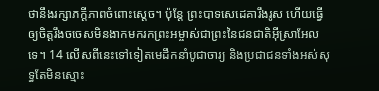ថានឹងរក្សាភក្ដីភាពចំពោះស្តេច។ ប៉ុន្តែ ព្រះបាទសេដេគារឹងរូស ហើយធ្វើឲ្យចិត្តរឹងចចេសមិនងាកមករកព្រះអម្ចាស់ជាព្រះនៃជនជាតិអ៊ីស្រាអែលទេ។ 14 លើសពីនេះទៅទៀតមេដឹកនាំបូជាចារ្យ និងប្រជាជនទាំងអស់សុទ្ធតែមិនស្មោះ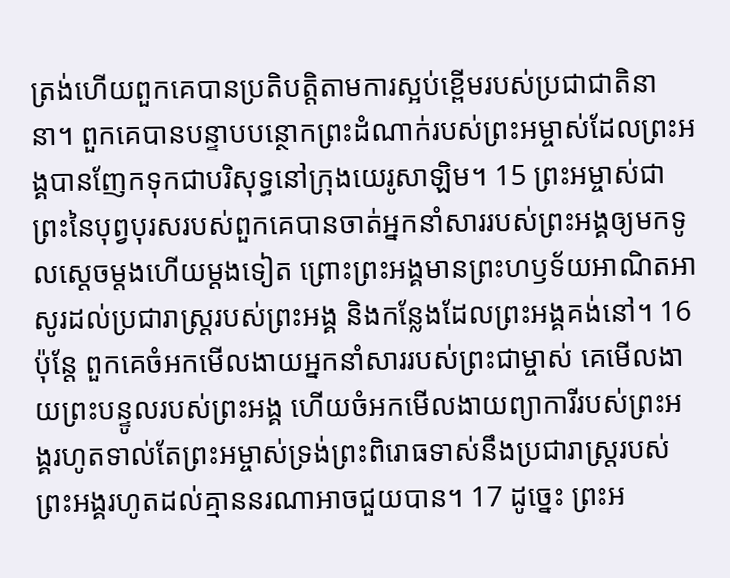ត្រង់ហើយពួកគេបានប្រតិបត្តិតាមការស្អប់ខ្ពើមរបស់ប្រជាជាតិនានា។ ពួកគេបានបន្ទាបបន្ថោកព្រះដំណាក់របស់ព្រះអម្ចាស់ដែលព្រះអង្គបានញែកទុកជាបរិសុទ្ធនៅក្រុងយេរូសាឡិម។ 15 ព្រះអម្ចាស់ជាព្រះនៃបុព្វបុរសរបស់ពួកគេបានចាត់អ្នកនាំសាររបស់ព្រះអង្គឲ្យមកទូលស្តេចម្តងហើយម្តងទៀត ព្រោះព្រះអង្គមានព្រះហឫទ័យអាណិតអាសូរដល់ប្រជារាស្ត្ររបស់ព្រះអង្គ និងកន្លែងដែលព្រះអង្គគង់នៅ។ 16 ប៉ុន្តែ ពួកគេចំអកមើលងាយអ្នកនាំសាររបស់ព្រះជាម្ចាស់ គេមើលងាយព្រះបន្ទូលរបស់ព្រះអង្គ ហើយចំអកមើលងាយព្យាការីរបស់ព្រះអង្គរហូតទាល់តែព្រះអម្ចាស់ទ្រង់ព្រះពិរោធទាស់នឹងប្រជារាស្ត្ររបស់ព្រះអង្គរហូតដល់គ្មាននរណាអាចជួយបាន។ 17 ដូច្នេះ ព្រះ‌អ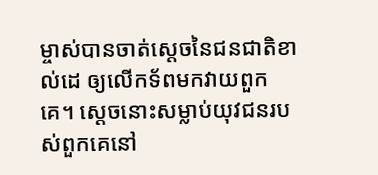ម្ចាស់បានចាត់ស្ដេចនៃជន‌ជាតិខាល់ដេ ឲ្យលើកទ័ពមកវាយពួកគេ។ ស្ដេចនោះសម្លាប់យុវជនរបស់ពួកគេនៅ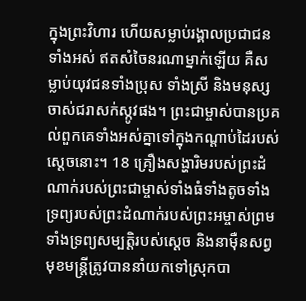ក្នុងព្រះ‌វិហារ ហើយសម្លាប់រង្គាលប្រជា‌ជនទាំងអស់ ឥតសំចៃនរណាម្នាក់ឡើយ គឺសម្លាប់យុវជនទាំងប្រុស ទាំងស្រី និងមនុស្សចាស់ជរាសក់ស្កូវផង។ ព្រះជាម្ចាស់បានប្រគល់ពួកគេទាំងអស់គ្នាទៅក្នុងកណ្ដាប់ដៃរបស់ស្ដេចនោះ។ 18 គ្រឿងសង្ហារិមរបស់ព្រះដំណាក់របស់ព្រះជាម្ចាស់ទាំងធំទាំងតូចទាំងទ្រព្យរបស់ព្រះដំណាក់របស់ព្រះអម្ចាស់ព្រមទាំងទ្រព្យសម្បត្ដិរបស់ស្តេច និងនាម៉ឺនសព្វមុខមន្ត្រីត្រូវបាននាំយកទៅស្រុកបា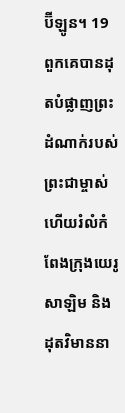ប៊ីឡូន។ 19 ពួកគេបានដុតបំផ្លាញព្រះដំណាក់របស់ព្រះជាម្ចាស់ហើយរំលំកំពែងក្រុងយេរូសាឡិម និងដុតវិមាននា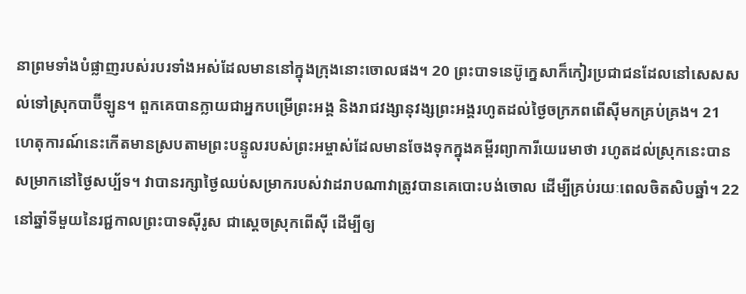នាព្រមទាំងបំផ្លាញរបស់របរទាំងអស់ដែលមាននៅក្នុងក្រុងនោះចោលផង។ 20 ព្រះបាទនេប៊ូក្នេសាក៏កៀរប្រជាជនដែលនៅសេសសល់ទៅស្រុកបាប៊ីឡូន។ ពួកគេបានក្លាយជាអ្នកបម្រើព្រះអង្គ និងរាជវង្សានុវង្សព្រះអង្គរហូតដល់ថ្ងៃចក្រភពពើស៊ីមកគ្រប់គ្រង។ 21 ហេតុការណ៍នេះកើតមានស្របតាមព្រះបន្ទូលរបស់ព្រះអម្ចាស់ដែលមានចែងទុកក្នុងគម្ពីរព្យាការីយេរេមាថា រហូតដល់ស្រុកនេះបានសម្រាកនៅថ្ងៃសប្ប័ទ។ វាបានរក្សាថ្ងៃឈប់សម្រាករបស់វាដរាបណាវាត្រូវបានគេបោះបង់ចោល ដើម្បីគ្រប់រយៈពេលចិតសិបឆ្នាំ។ 22 នៅឆ្នាំទីមួយនៃរជ្ជកាលព្រះបាទស៊ីរូស ជាស្តេចស្រុកពើស៊ី ដើម្បីឲ្យ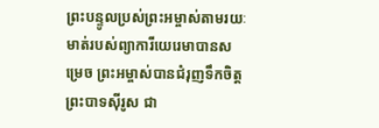ព្រះបន្ទូលប្រស់ព្រះអម្ចាស់តាមរយៈមាត់របស់ព្យាការីយេរេមាបានសម្រេច ព្រះអម្ចាស់បានជំរុញទឹកចិត្តព្រះបាទស៊ីរូស ជា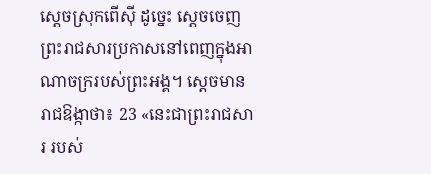ស្តេចស្រុកពើស៊ី ដូច្នេះ ស្តេចចេញព្រះរាជសារប្រកាសនៅពេញក្នុងអាណាចក្ររបស់ព្រះអង្គ។ ស្តេចមានរាជឱង្កាថា៖ 23 «នេះជាព្រះរាជសារ របស់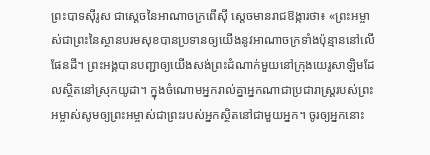ព្រះបាទស៊ីរូស ជាស្តេចនៃអាណាចក្រពើស៊ី ស្តេចមានរាជឱង្ការថា៖ «ព្រះអម្ចាស់ជាព្រះនៃស្ថានបរមសុខបានប្រទានឲ្យយើងនូវអាណាចក្រទាំងប៉ុន្មាននៅលើផែនដី។ ព្រះអង្គបានបញ្ជាឲ្យយើងសង់ព្រះដំណាក់មួយនៅក្រុងយេរូសាឡិមដែលស្ថិតនៅស្រុកយូដា។ ក្នុងចំណោមអ្នករាល់គ្នាអ្នកណាជាប្រជារាស្រ្តរបស់ព្រះអម្ចាស់សូមឲ្យព្រះអម្ចាស់ជាព្រះរបស់អ្នកស្ថិតនៅជាមួយអ្នក។ ចូរឲ្យអ្នកនោះ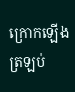ក្រោកឡើងត្រឡប់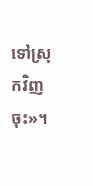ទៅស្រុកវិញចុះ»។